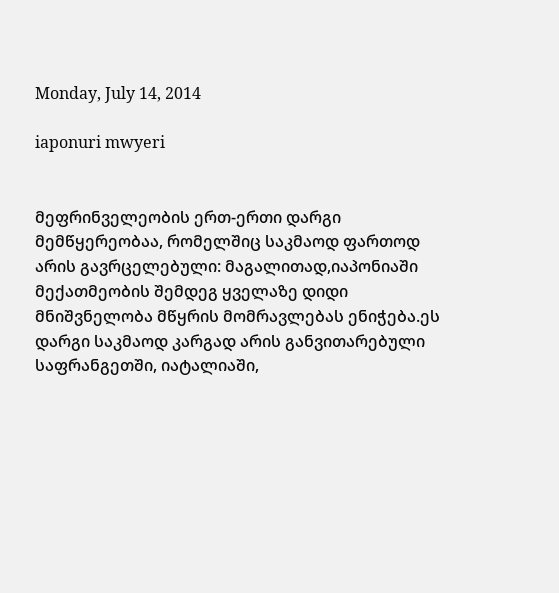Monday, July 14, 2014

iaponuri mwyeri


მეფრინველეობის ერთ-ერთი დარგი მემწყერეობაა, რომელშიც საკმაოდ ფართოდ არის გავრცელებული: მაგალითად,იაპონიაში მექათმეობის შემდეგ ყველაზე დიდი მნიშვნელობა მწყრის მომრავლებას ენიჭება.ეს დარგი საკმაოდ კარგად არის განვითარებული საფრანგეთში, იატალიაში,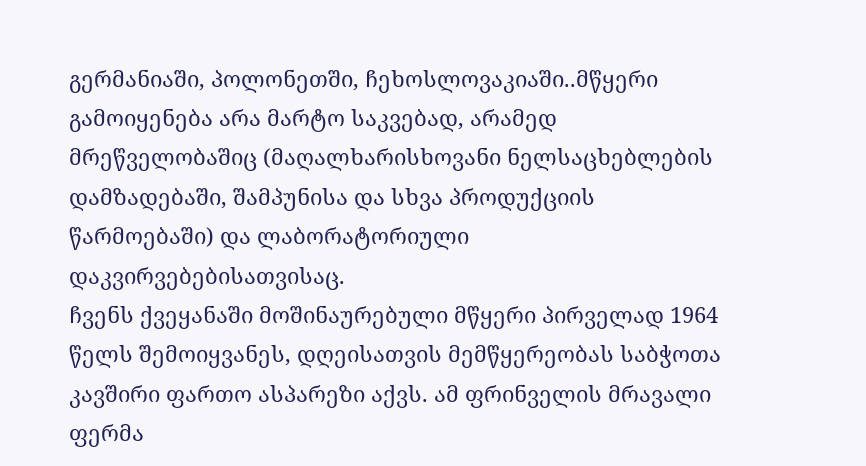გერმანიაში, პოლონეთში, ჩეხოსლოვაკიაში..მწყერი გამოიყენება არა მარტო საკვებად, არამედ მრეწველობაშიც (მაღალხარისხოვანი ნელსაცხებლების დამზადებაში, შამპუნისა და სხვა პროდუქციის წარმოებაში) და ლაბორატორიული დაკვირვებებისათვისაც.
ჩვენს ქვეყანაში მოშინაურებული მწყერი პირველად 1964 წელს შემოიყვანეს, დღეისათვის მემწყერეობას საბჭოთა კავშირი ფართო ასპარეზი აქვს. ამ ფრინველის მრავალი ფერმა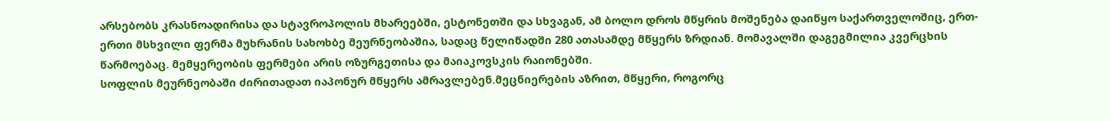არსებობს კრასნოადირისა და სტავროპოლის მხარეებში, ესტონეთში და სხვაგან, ამ ბოლო დროს მწყრის მოშენება დაიწყო საქართველოშიც, ერთ-ერთი მსხვილი ფერმა მუხრანის სახოხბე მეურნეობაშია, სადაც წელიწადში 280 ათასამდე მწყერს ზრდიან. მომავალში დაგეგმილია კვერცხის წარმოებაც. მემყერეობის ფერმები არის ოზურგეთისა და მაიაკოვსკის რაიონებში.
სოფლის მეურნეობაში ძირითადათ იაპონურ მწყერს ამრავლებენ.მეცნიერების აზრით, მწყერი, როგორც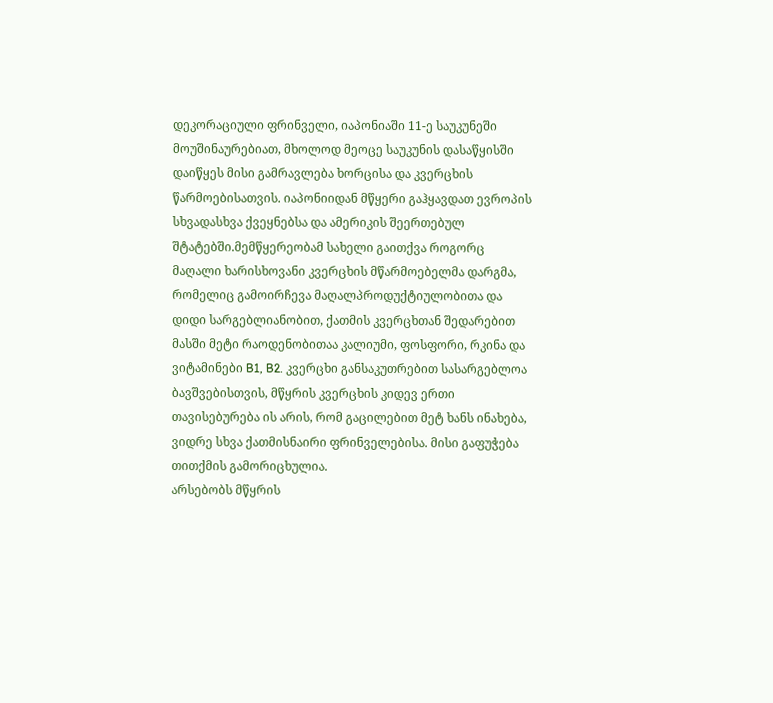დეკორაციული ფრინველი, იაპონიაში 11-ე საუკუნეში მოუშინაურებიათ, მხოლოდ მეოცე საუკუნის დასაწყისში დაიწყეს მისი გამრავლება ხორცისა და კვერცხის წარმოებისათვის. იაპონიიდან მწყერი გაჰყავდათ ევროპის სხვადასხვა ქვეყნებსა და ამერიკის შეერთებულ შტატებში.მემწყერეობამ სახელი გაითქვა როგორც მაღალი ხარისხოვანი კვერცხის მწარმოებელმა დარგმა, რომელიც გამოირჩევა მაღალპროდუქტიულობითა და დიდი სარგებლიანობით, ქათმის კვერცხთან შედარებით მასში მეტი რაოდენობითაა კალიუმი, ფოსფორი, რკინა და ვიტამინები B1, B2. კვერცხი განსაკუთრებით სასარგებლოა ბავშვებისთვის, მწყრის კვერცხის კიდევ ერთი თავისებურება ის არის, რომ გაცილებით მეტ ხანს ინახება, ვიდრე სხვა ქათმისნაირი ფრინველებისა. მისი გაფუჭება თითქმის გამორიცხულია.
არსებობს მწყრის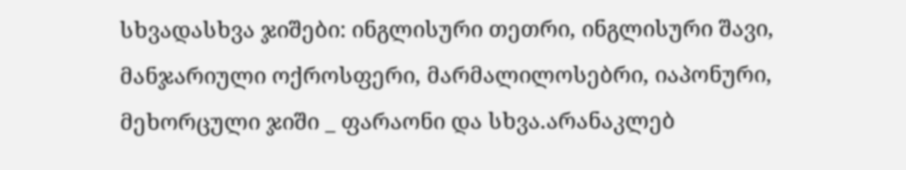სხვადასხვა ჯიშები: ინგლისური თეთრი, ინგლისური შავი, მანჯარიული ოქროსფერი, მარმალილოსებრი, იაპონური, მეხორცული ჯიში _ ფარაონი და სხვა.არანაკლებ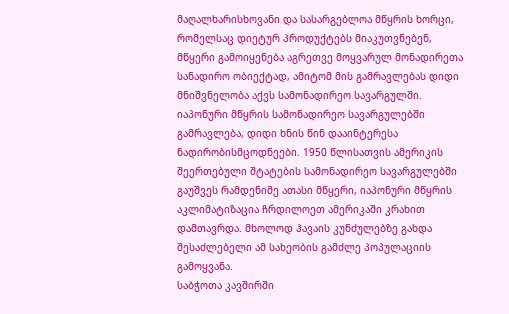მაღალხარისხოვანი და სასარგებლოა მწყრის ხორცი, რომელსაც დიეტურ პროდუქტებს მიაკუთვნებენ, მწყერი გამოიყენება აგრეთვე მოყვარულ მონადირეთა სანადირო ობიექტად, ამიტომ მის გამრავლებას დიდი მნიშვნელობა აქვს სამონადირეო სავარგულში. იაპონური მწყრის სამონადირეო სავარგულებში გამრავლება, დიდი ხნის წინ დააინტერესა ნადირობისმცოდნეები. 1950 წლისათვის ამერიკის შეერთებული შტატების სამონადირეო სავარგულებში გაუშვეს რამდენიმე ათასი მწყერი, იაპონური მწყრის აკლიმატიზაცია ჩრდილოეთ ამერიკაში კრახით დამთავრდა. მხოლოდ ჰავაის კუნძულებზე გახდა შესაძლებელი ამ სახეობის გამძლე პოპულაციის გამოყვანა.
საბჭოთა კავშირში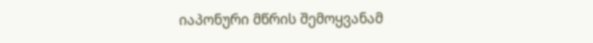იაპონური მწრის შემოყვანამ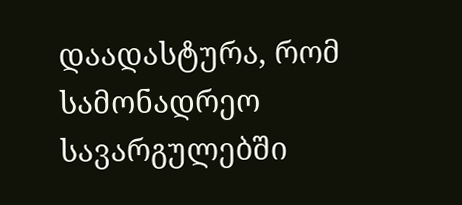დაადასტურა, რომ სამონადრეო სავარგულებში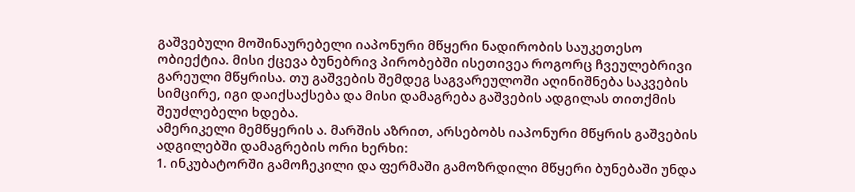გაშვებული მოშინაურებელი იაპონური მწყერი ნადირობის საუკეთესო ობიექტია. მისი ქცევა ბუნებრივ პირობებში ისეთივეა როგორც ჩვეულებრივი გარეული მწყრისა. თუ გაშვების შემდეგ საგვარეულოში აღინიშნება საკვების სიმცირე, იგი დაიქსაქსება და მისი დამაგრება გაშვების ადგილას თითქმის შეუძლებელი ხდება.
ამერიკელი მემწყერის ა. მარშის აზრით, არსებობს იაპონური მწყრის გაშვების ადგილებში დამაგრების ორი ხერხი:
1. ინკუბატორში გამოჩეკილი და ფერმაში გამოზრდილი მწყერი ბუნებაში უნდა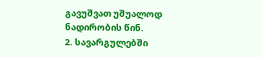გავუშვათ უშუალოდ ნადირობის წინ.
2. სავარგულებში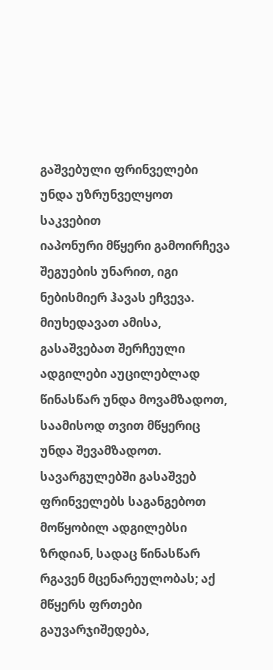გაშვებული ფრინველები უნდა უზრუნველყოთ საკვებით
იაპონური მწყერი გამოირჩევა შეგუების უნარით, იგი ნებისმიერ ჰავას ეჩვევა. მიუხედავათ ამისა, გასაშვებათ შერჩეული ადგილები აუცილებლად წინასწარ უნდა მოვამზადოთ, საამისოდ თვით მწყერიც უნდა შევამზადოთ. სავარგულებში გასაშვებ ფრინველებს საგანგებოთ მოწყობილ ადგილებსი ზრდიან, სადაც წინასწარ რგავენ მცენარეულობას; აქ მწყერს ფრთები გაუვარჯიშედება,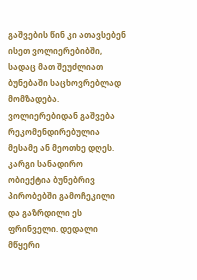გაშვების წინ კი ათავსებენ ისეთ ვოლიერებიბში, სადაც მათ შეუძლიათ ბუნებაში საცხოვრებლად მომზადება. ვოლიერებიდან გაშვება რეკომენდირებულია მესამე ან მეოთხე დღეს.
კარგი სანადირო ობიექტია ბუნებრივ პირობებში გამოჩეკილი და გაზრდილი ეს ფრინველი. დედალი მწყერი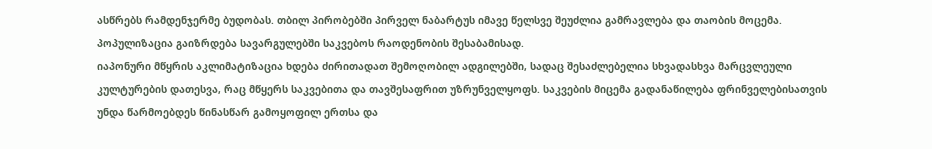ასწრებს რამდენჯერმე ბუდობას. თბილ პირობებში პირველ ნაბარტუს იმავე წელსვე შეუძლია გამრავლება და თაობის მოცემა. პოპულიზაცია გაიზრდება სავარგულებში საკვებოს რაოდენობის შესაბამისად.
იაპონური მწყრის აკლიმატიზაცია ხდება ძირითადათ შემოღობილ ადგილებში, სადაც შესაძლებელია სხვადასხვა მარცვლეული კულტურების დათესვა, რაც მწყერს საკვებითა და თავშესაფრით უზრუნველყოფს. საკვების მიცემა გადანაწილება ფრინველებისათვის უნდა წარმოებდეს წინასწარ გამოყოფილ ერთსა და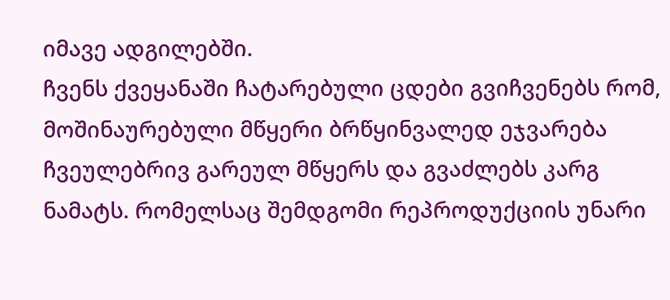იმავე ადგილებში.
ჩვენს ქვეყანაში ჩატარებული ცდები გვიჩვენებს რომ, მოშინაურებული მწყერი ბრწყინვალედ ეჯვარება ჩვეულებრივ გარეულ მწყერს და გვაძლებს კარგ ნამატს. რომელსაც შემდგომი რეპროდუქციის უნარი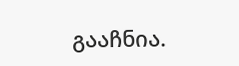გააჩნია.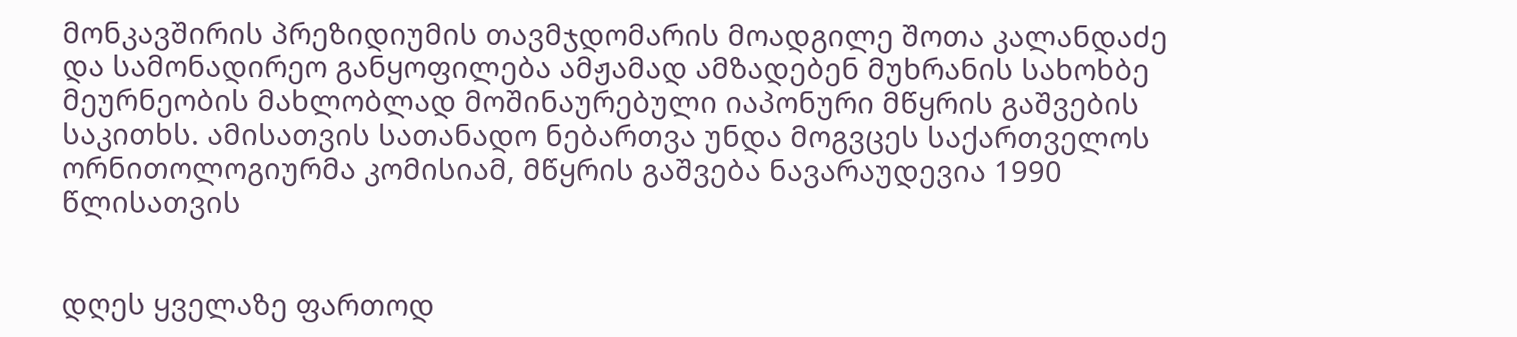მონკავშირის პრეზიდიუმის თავმჯდომარის მოადგილე შოთა კალანდაძე და სამონადირეო განყოფილება ამჟამად ამზადებენ მუხრანის სახოხბე მეურნეობის მახლობლად მოშინაურებული იაპონური მწყრის გაშვების საკითხს. ამისათვის სათანადო ნებართვა უნდა მოგვცეს საქართველოს ორნითოლოგიურმა კომისიამ, მწყრის გაშვება ნავარაუდევია 1990 წლისათვის


დღეს ყველაზე ფართოდ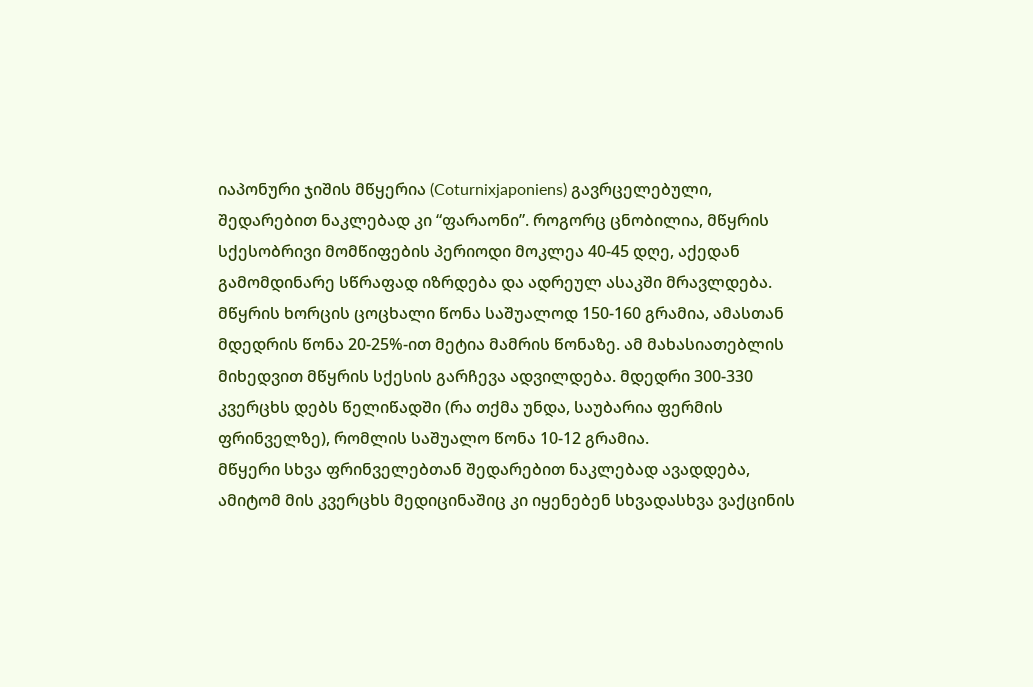იაპონური ჯიშის მწყერია (Coturnixjaponiens) გავრცელებული, შედარებით ნაკლებად კი “ფარაონი”. როგორც ცნობილია, მწყრის სქესობრივი მომწიფების პერიოდი მოკლეა 40-45 დღე, აქედან გამომდინარე სწრაფად იზრდება და ადრეულ ასაკში მრავლდება. მწყრის ხორცის ცოცხალი წონა საშუალოდ 150-160 გრამია, ამასთან მდედრის წონა 20-25%-ით მეტია მამრის წონაზე. ამ მახასიათებლის მიხედვით მწყრის სქესის გარჩევა ადვილდება. მდედრი 300-330 კვერცხს დებს წელიწადში (რა თქმა უნდა, საუბარია ფერმის ფრინველზე), რომლის საშუალო წონა 10-12 გრამია.
მწყერი სხვა ფრინველებთან შედარებით ნაკლებად ავადდება, ამიტომ მის კვერცხს მედიცინაშიც კი იყენებენ სხვადასხვა ვაქცინის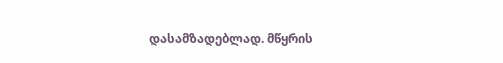დასამზადებლად. მწყრის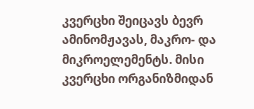კვერცხი შეიცავს ბევრ ამინომჟავას, მაკრო- და მიკროელემენტს. მისი კვერცხი ორგანიზმიდან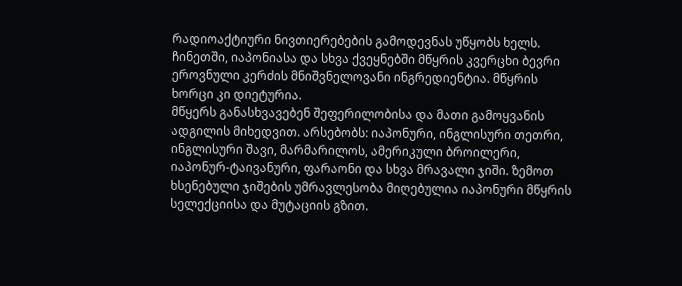რადიოაქტიური ნივთიერებების გამოდევნას უწყობს ხელს. ჩინეთში, იაპონიასა და სხვა ქვეყნებში მწყრის კვერცხი ბევრი ეროვნული კერძის მნიშვნელოვანი ინგრედიენტია. მწყრის ხორცი კი დიეტურია.
მწყერს განასხვავებენ შეფერილობისა და მათი გამოყვანის ადგილის მიხედვით. არსებობს: იაპონური, ინგლისური თეთრი, ინგლისური შავი, მარმარილოს, ამერიკული ბროილერი, იაპონურ-ტაივანური, ფარაონი და სხვა მრავალი ჯიში. ზემოთ ხსენებული ჯიშების უმრავლესობა მიღებულია იაპონური მწყრის სელექციისა და მუტაციის გზით.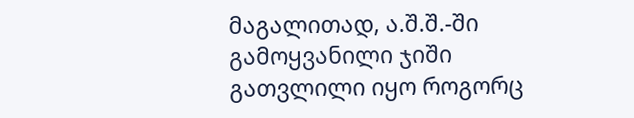მაგალითად, ა.შ.შ.-ში გამოყვანილი ჯიში გათვლილი იყო როგორც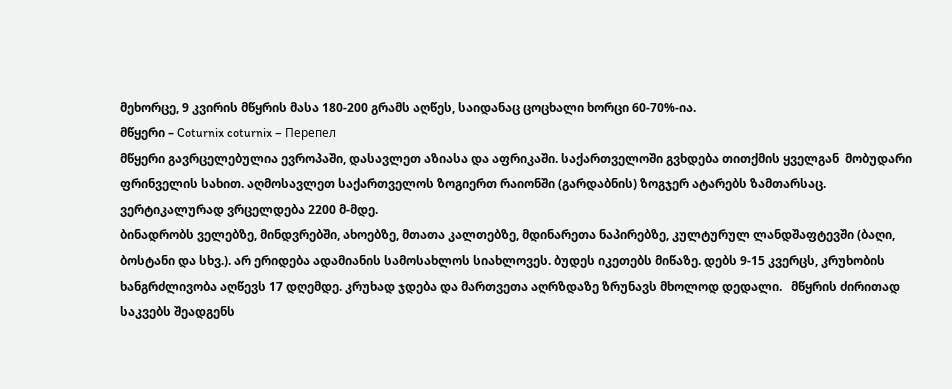მეხორცე, 9 კვირის მწყრის მასა 180-200 გრამს აღწეს, საიდანაც ცოცხალი ხორცი 60-70%-ია.
მწყერი – Coturnix coturnix – Перепел
მწყერი გავრცელებულია ევროპაში, დასავლეთ აზიასა და აფრიკაში. საქართველოში გვხდება თითქმის ყველგან  მობუდარი ფრინველის სახით. აღმოსავლეთ საქართველოს ზოგიერთ რაიონში (გარდაბნის) ზოგჯერ ატარებს ზამთარსაც.  ვერტიკალურად ვრცელდება 2200 მ-მდე.
ბინადრობს ველებზე, მინდვრებში, ახოებზე, მთათა კალთებზე, მდინარეთა ნაპირებზე, კულტურულ ლანდშაფტევში (ბაღი, ბოსტანი და სხვ.). არ ერიდება ადამიანის სამოსახლოს სიახლოვეს. ბუდეს იკეთებს მიწაზე. დებს 9-15 კვერცს, კრუხობის ხანგრძლივობა აღწევს 17 დღემდე. კრუხად ჯდება და მართვეთა აღრზდაზე ზრუნავს მხოლოდ დედალი.   მწყრის ძირითად საკვებს შეადგენს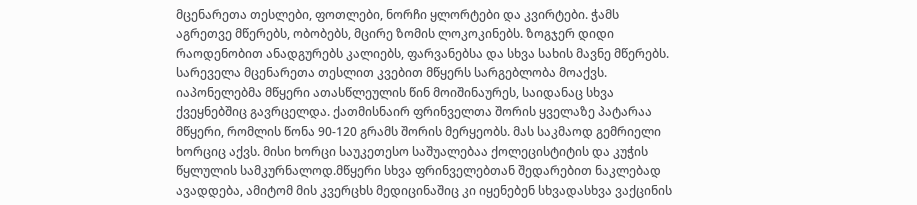მცენარეთა თესლები, ფოთლები, ნორჩი ყლორტები და კვირტები. ჭამს აგრეთვე მწერებს, ობობებს, მცირე ზომის ლოკოკინებს. ზოგჯერ დიდი რაოდენობით ანადგურებს კალიებს, ფარვანებსა და სხვა სახის მავნე მწერებს. სარეველა მცენარეთა თესლით კვებით მწყერს სარგებლობა მოაქვს.
იაპონელებმა მწყერი ათასწლეულის წინ მოიშინაურეს, საიდანაც სხვა ქვეყნებშიც გავრცელდა. ქათმისნაირ ფრინველთა შორის ყველაზე პატარაა მწყერი, რომლის წონა 90-120 გრამს შორის მერყეობს. მას საკმაოდ გემრიელი ხორციც აქვს. მისი ხორცი საუკეთესო საშუალებაა ქოლეცისტიტის და კუჭის წყლულის სამკურნალოდ.მწყერი სხვა ფრინველებთან შედარებით ნაკლებად ავადდება, ამიტომ მის კვერცხს მედიცინაშიც კი იყენებენ სხვადასხვა ვაქცინის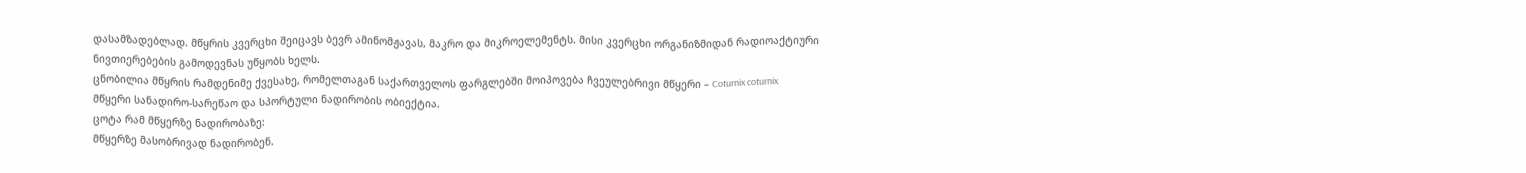დასამზადებლად. მწყრის კვერცხი შეიცავს ბევრ ამინომჟავას, მაკრო და მიკროელემენტს. მისი კვერცხი ორგანიზმიდან რადიოაქტიური ნივთიერებების გამოდევნას უწყობს ხელს.
ცნობილია მწყრის რამდენიმე ქვესახე, რომელთაგან საქართველოს ფარგლებში მოიპოვება ჩვეულებრივი მწყერი – Coturnix coturnix
მწყერი სანადირო-სარეწაო და სპორტული ნადირობის ობიექტია.
ცოტა რამ მწყერზე ნადირობაზე:
მწყერზე მასობრივად ნადირობენ.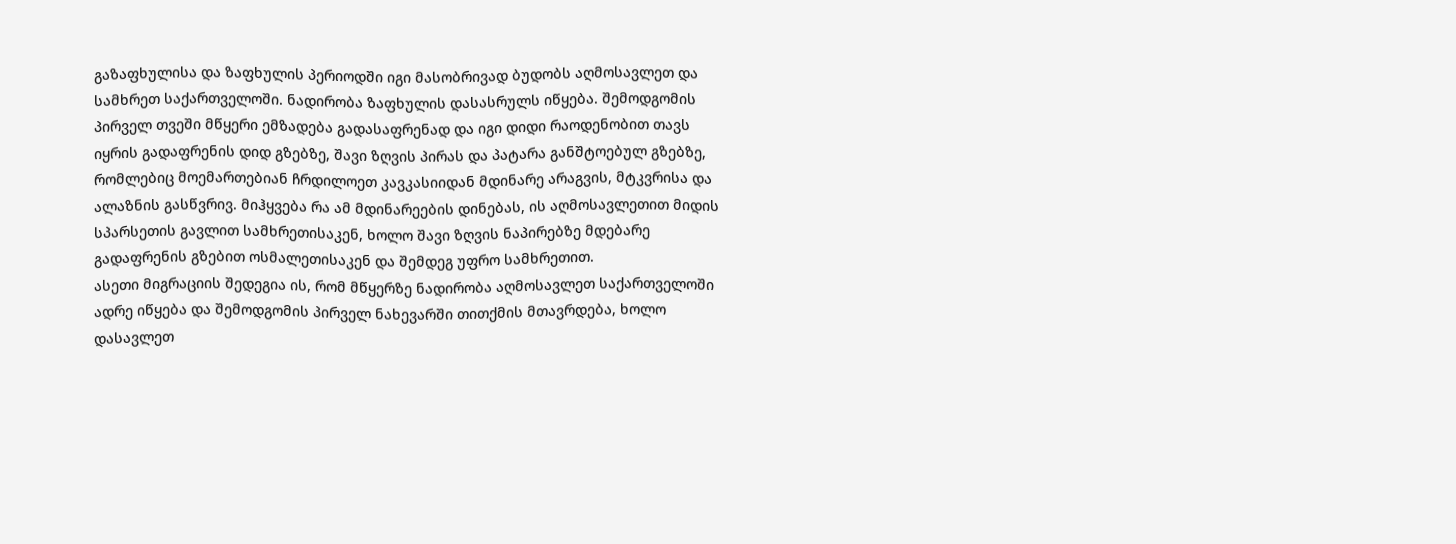გაზაფხულისა და ზაფხულის პერიოდში იგი მასობრივად ბუდობს აღმოსავლეთ და სამხრეთ საქართველოში. ნადირობა ზაფხულის დასასრულს იწყება. შემოდგომის პირველ თვეში მწყერი ემზადება გადასაფრენად და იგი დიდი რაოდენობით თავს იყრის გადაფრენის დიდ გზებზე, შავი ზღვის პირას და პატარა განშტოებულ გზებზე, რომლებიც მოემართებიან ჩრდილოეთ კავკასიიდან მდინარე არაგვის, მტკვრისა და ალაზნის გასწვრივ. მიჰყვება რა ამ მდინარეების დინებას, ის აღმოსავლეთით მიდის სპარსეთის გავლით სამხრეთისაკენ, ხოლო შავი ზღვის ნაპირებზე მდებარე გადაფრენის გზებით ოსმალეთისაკენ და შემდეგ უფრო სამხრეთით.
ასეთი მიგრაციის შედეგია ის, რომ მწყერზე ნადირობა აღმოსავლეთ საქართველოში ადრე იწყება და შემოდგომის პირველ ნახევარში თითქმის მთავრდება, ხოლო დასავლეთ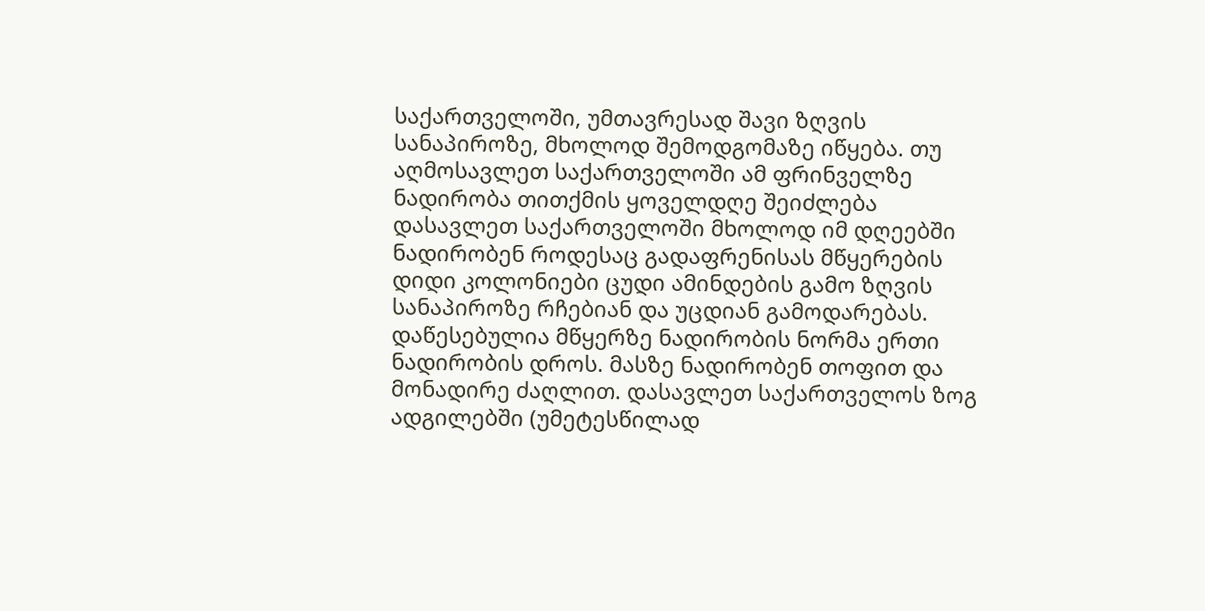საქართველოში, უმთავრესად შავი ზღვის სანაპიროზე, მხოლოდ შემოდგომაზე იწყება. თუ აღმოსავლეთ საქართველოში ამ ფრინველზე ნადირობა თითქმის ყოველდღე შეიძლება დასავლეთ საქართველოში მხოლოდ იმ დღეებში ნადირობენ როდესაც გადაფრენისას მწყერების დიდი კოლონიები ცუდი ამინდების გამო ზღვის სანაპიროზე რჩებიან და უცდიან გამოდარებას.
დაწესებულია მწყერზე ნადირობის ნორმა ერთი ნადირობის დროს. მასზე ნადირობენ თოფით და მონადირე ძაღლით. დასავლეთ საქართველოს ზოგ ადგილებში (უმეტესწილად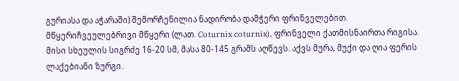გურიასა და აჭარაში) შემორჩენილია ნადირობა დამჭერი ფრინველებით.
მწყერიჩვეულებრივი მწყერი (ლათ. Coturnix coturnix), ფრინველი ქათმისნაირთა რიგისა. მისი სხეულის სიგრძე 16-20 სმ, მასა 80-145 გრამს აღწევს. აქვს მურა, მუქი და ღია ფერის ლაქებიანი ზურგი.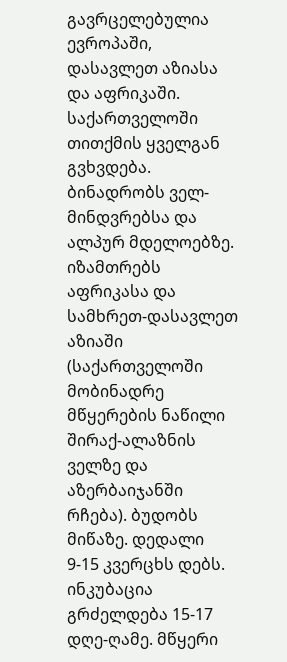გავრცელებულია ევროპაში, დასავლეთ აზიასა და აფრიკაში. საქართველოში თითქმის ყველგან გვხვდება. ბინადრობს ველ-მინდვრებსა და ალპურ მდელოებზე. იზამთრებს აფრიკასა და სამხრეთ-დასავლეთ აზიაში (საქართველოში მობინადრე მწყერების ნაწილი შირაქ-ალაზნის ველზე და აზერბაიჯანში რჩება). ბუდობს მიწაზე. დედალი 9-15 კვერცხს დებს. ინკუბაცია გრძელდება 15-17 დღე-ღამე. მწყერი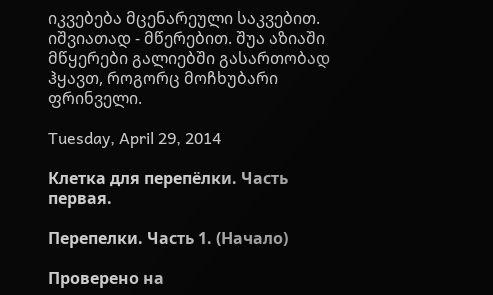იკვებება მცენარეული საკვებით. იშვიათად - მწერებით. შუა აზიაში მწყერები გალიებში გასართობად ჰყავთ, როგორც მოჩხუბარი ფრინველი.

Tuesday, April 29, 2014

Клетка для перепёлки. Часть первая.

Перепелки. Часть 1. (Начало)

Проверено на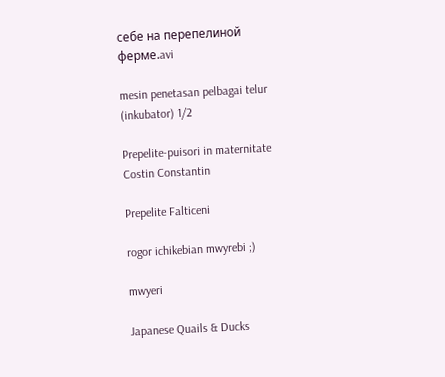себе на перепелиной ферме.avi

mesin penetasan pelbagai telur (inkubator) 1/2

Prepelite-puisori in maternitate Costin Constantin

Prepelite Falticeni

rogor ichikebian mwyrebi ;)

mwyeri

Japanese Quails & Ducks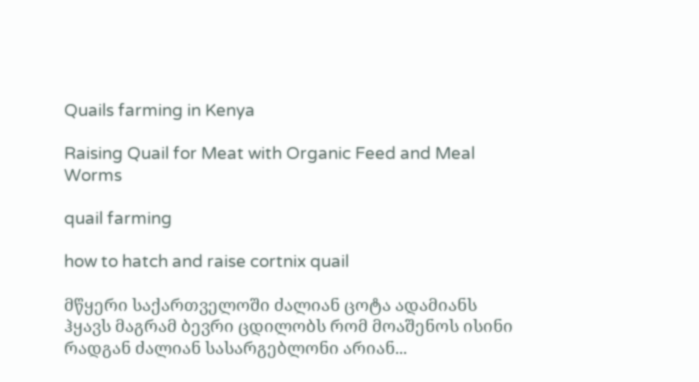Quails farming in Kenya

Raising Quail for Meat with Organic Feed and Meal Worms

quail farming

how to hatch and raise cortnix quail

მწყერი საქართველოში ძალიან ცოტა ადამიანს ჰყავს მაგრამ ბევრი ცდილობს რომ მოაშენოს ისინი რადგან ძალიან სასარგებლონი არიან...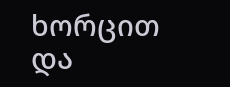ხორცით და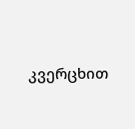კვერცხით